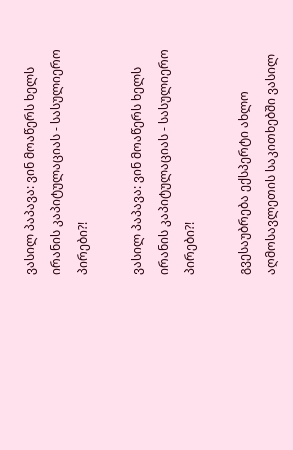ვასილ პაპავა: ვინ მოაწერს ხელს ირანის კაპიტულაციას - სასულიერო პირები?!

ვასილ პაპავა: ვინ მოაწერს ხელს ირანის კაპიტულაციას - სასულიერო პირები?!

გვესაუბრება ექსპერტი ახლო აღმოსავლეთის საკითხებში ვასილ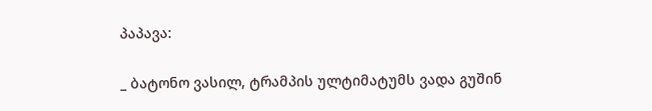პაპავა:

_ ბატონო ვასილ, ტრამპის ულტიმატუმს ვადა გუშინ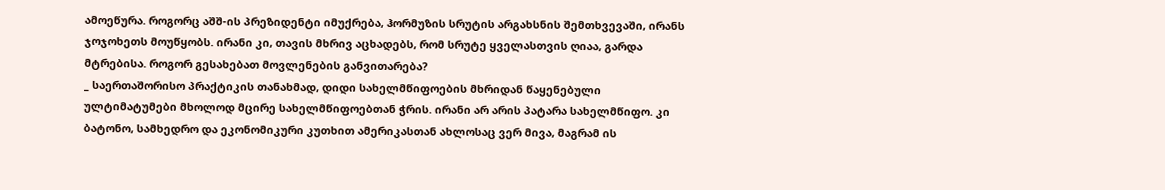ამოეწურა. როგორც აშშ-ის პრეზიდენტი იმუქრება, ჰორმუზის სრუტის არგახსნის შემთხვევაში, ირანს ჯოჯოხეთს მოუწყობს. ირანი კი, თავის მხრივ აცხადებს, რომ სრუტე ყველასთვის ღიაა, გარდა მტრებისა. როგორ გესახებათ მოვლენების განვითარება?
_ საერთაშორისო პრაქტიკის თანახმად, დიდი სახელმწიფოების მხრიდან წაყენებული ულტიმატუმები მხოლოდ მცირე სახელმწიფოებთან ჭრის. ირანი არ არის პატარა სახელმწიფო. კი ბატონო, სამხედრო და ეკონომიკური კუთხით ამერიკასთან ახლოსაც ვერ მივა, მაგრამ ის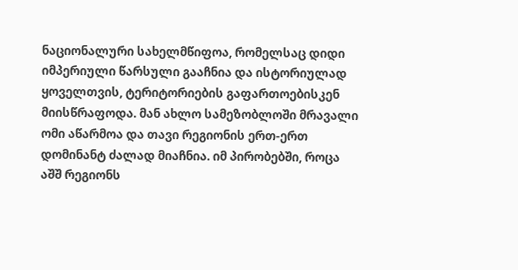ნაციონალური სახელმწიფოა, რომელსაც დიდი იმპერიული წარსული გააჩნია და ისტორიულად ყოველთვის, ტერიტორიების გაფართოებისკენ მიისწრაფოდა. მან ახლო სამეზობლოში მრავალი ომი აწარმოა და თავი რეგიონის ერთ-ერთ დომინანტ ძალად მიაჩნია. იმ პირობებში, როცა აშშ რეგიონს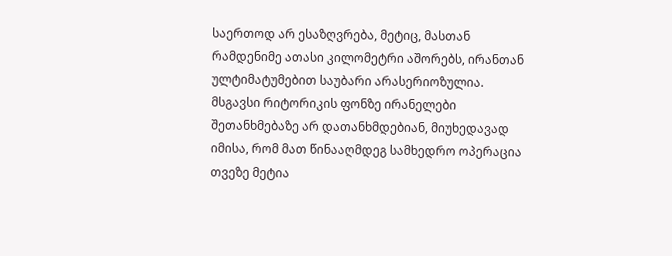საერთოდ არ ესაზღვრება, მეტიც, მასთან რამდენიმე ათასი კილომეტრი აშორებს, ირანთან ულტიმატუმებით საუბარი არასერიოზულია. მსგავსი რიტორიკის ფონზე ირანელები შეთანხმებაზე არ დათანხმდებიან, მიუხედავად იმისა, რომ მათ წინააღმდეგ სამხედრო ოპერაცია თვეზე მეტია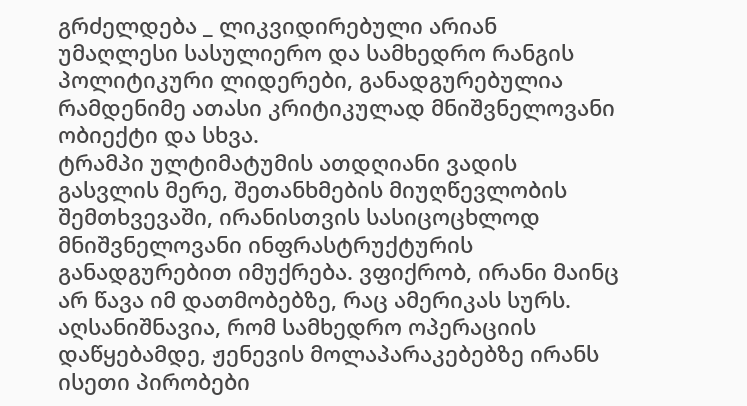გრძელდება _ ლიკვიდირებული არიან უმაღლესი სასულიერო და სამხედრო რანგის პოლიტიკური ლიდერები, განადგურებულია რამდენიმე ათასი კრიტიკულად მნიშვნელოვანი ობიექტი და სხვა.
ტრამპი ულტიმატუმის ათდღიანი ვადის გასვლის მერე, შეთანხმების მიუღწევლობის შემთხვევაში, ირანისთვის სასიცოცხლოდ მნიშვნელოვანი ინფრასტრუქტურის განადგურებით იმუქრება. ვფიქრობ, ირანი მაინც არ წავა იმ დათმობებზე, რაც ამერიკას სურს. აღსანიშნავია, რომ სამხედრო ოპერაციის დაწყებამდე, ჟენევის მოლაპარაკებებზე ირანს ისეთი პირობები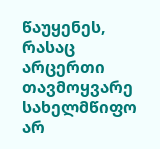წაუყენეს, რასაც არცერთი თავმოყვარე სახელმწიფო არ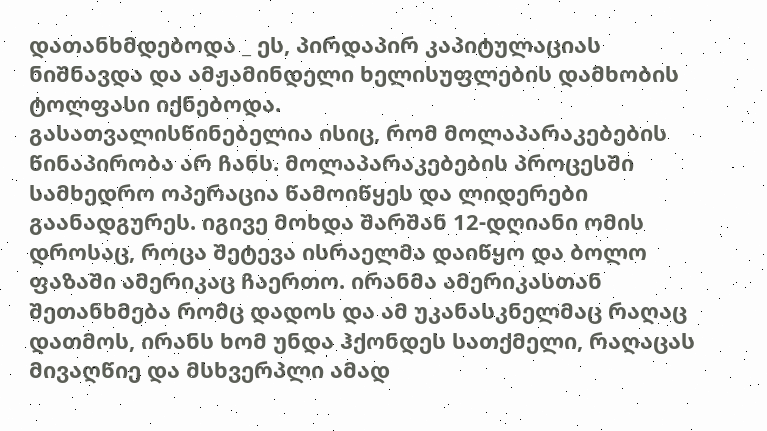დათანხმდებოდა _ ეს, პირდაპირ კაპიტულაციას ნიშნავდა და ამჟამინდელი ხელისუფლების დამხობის ტოლფასი იქნებოდა.
გასათვალისწინებელია ისიც, რომ მოლაპარაკებების წინაპირობა არ ჩანს. მოლაპარაკებების პროცესში სამხედრო ოპერაცია წამოიწყეს და ლიდერები გაანადგურეს. იგივე მოხდა შარშან 12-დღიანი ომის დროსაც, როცა შეტევა ისრაელმა დაიწყო და ბოლო ფაზაში ამერიკაც ჩაერთო. ირანმა ამერიკასთან შეთანხმება რომც დადოს და ამ უკანასკნელმაც რაღაც დათმოს, ირანს ხომ უნდა ჰქონდეს სათქმელი, რაღაცას მივაღწიე და მსხვერპლი ამად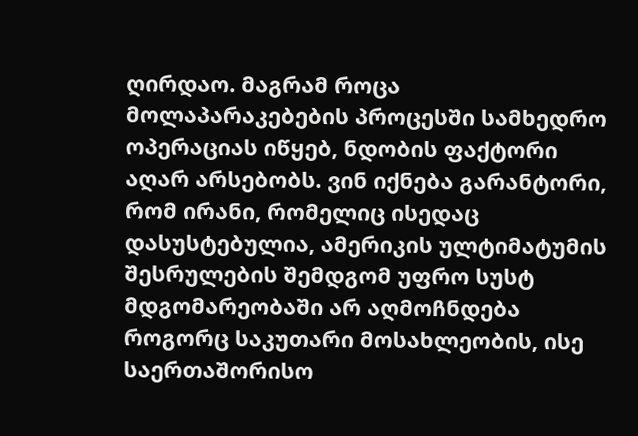ღირდაო. მაგრამ როცა მოლაპარაკებების პროცესში სამხედრო ოპერაციას იწყებ, ნდობის ფაქტორი აღარ არსებობს. ვინ იქნება გარანტორი, რომ ირანი, რომელიც ისედაც დასუსტებულია, ამერიკის ულტიმატუმის შესრულების შემდგომ უფრო სუსტ მდგომარეობაში არ აღმოჩნდება როგორც საკუთარი მოსახლეობის, ისე საერთაშორისო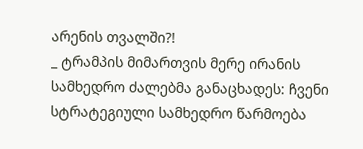არენის თვალში?!
_ ტრამპის მიმართვის მერე ირანის სამხედრო ძალებმა განაცხადეს: ჩვენი სტრატეგიული სამხედრო წარმოება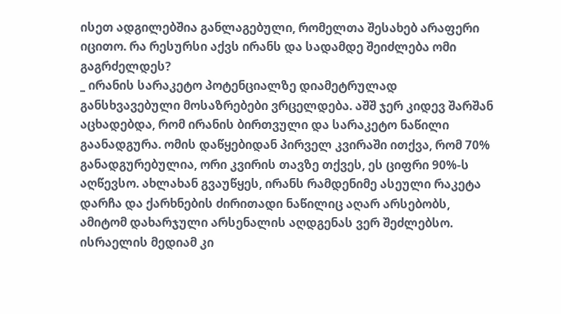ისეთ ადგილებშია განლაგებული, რომელთა შესახებ არაფერი იცითო. რა რესურსი აქვს ირანს და სადამდე შეიძლება ომი გაგრძელდეს?
_ ირანის სარაკეტო პოტენციალზე დიამეტრულად განსხვავებული მოსაზრებები ვრცელდება. აშშ ჯერ კიდევ შარშან აცხადებდა, რომ ირანის ბირთვული და სარაკეტო ნაწილი გაანადგურა. ომის დაწყებიდან პირველ კვირაში ითქვა, რომ 70% განადგურებულია, ორი კვირის თავზე თქვეს, ეს ციფრი 90%-ს აღწევსო. ახლახან გვაუწყეს, ირანს რამდენიმე ასეული რაკეტა დარჩა და ქარხნების ძირითადი ნაწილიც აღარ არსებობს, ამიტომ დახარჯული არსენალის აღდგენას ვერ შეძლებსო. ისრაელის მედიამ კი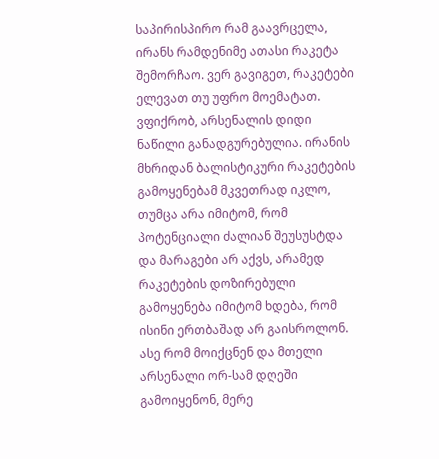საპირისპირო რამ გაავრცელა, ირანს რამდენიმე ათასი რაკეტა შემორჩაო. ვერ გავიგეთ, რაკეტები ელევათ თუ უფრო მოემატათ. ვფიქრობ, არსენალის დიდი ნაწილი განადგურებულია. ირანის მხრიდან ბალისტიკური რაკეტების გამოყენებამ მკვეთრად იკლო, თუმცა არა იმიტომ, რომ პოტენციალი ძალიან შეუსუსტდა და მარაგები არ აქვს, არამედ რაკეტების დოზირებული გამოყენება იმიტომ ხდება, რომ ისინი ერთბაშად არ გაისროლონ. ასე რომ მოიქცნენ და მთელი არსენალი ორ-სამ დღეში გამოიყენონ, მერე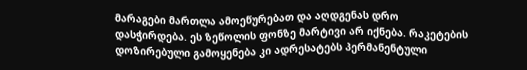მარაგები მართლა ამოეწურებათ და აღდგენას დრო დასჭირდება. ეს ზეწოლის ფონზე მარტივი არ იქნება. რაკეტების დოზირებული გამოყენება კი ადრესატებს პერმანენტული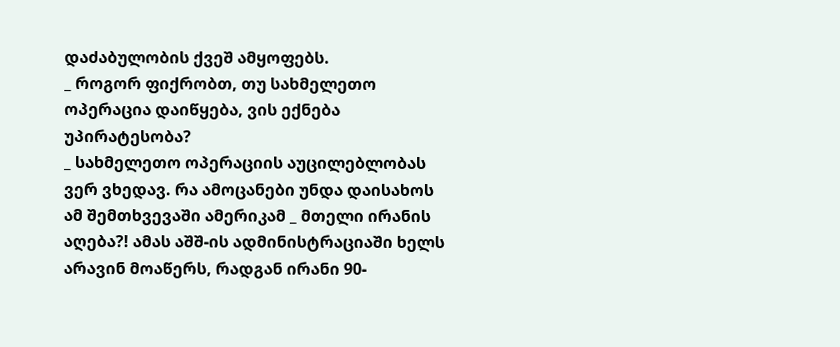დაძაბულობის ქვეშ ამყოფებს.
_ როგორ ფიქრობთ, თუ სახმელეთო ოპერაცია დაიწყება, ვის ექნება უპირატესობა?
_ სახმელეთო ოპერაციის აუცილებლობას ვერ ვხედავ. რა ამოცანები უნდა დაისახოს ამ შემთხვევაში ამერიკამ _ მთელი ირანის აღება?! ამას აშშ-ის ადმინისტრაციაში ხელს არავინ მოაწერს, რადგან ირანი 90-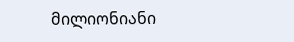მილიონიანი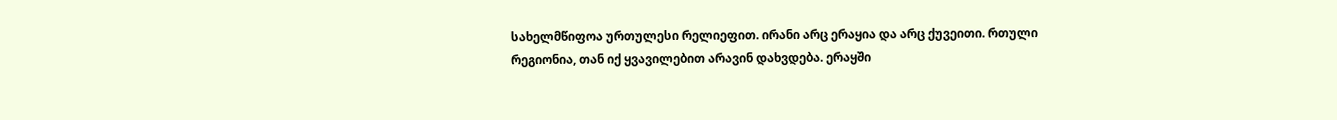სახელმწიფოა ურთულესი რელიეფით. ირანი არც ერაყია და არც ქუვეითი. რთული რეგიონია, თან იქ ყვავილებით არავინ დახვდება. ერაყში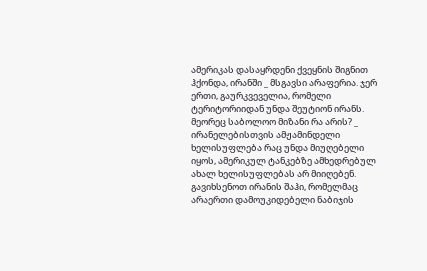ამერიკას დასაყრდენი ქვეყნის შიგნით ჰქონდა, ირანში _ მსგავსი არაფერია. ჯერ ერთი, გაურკვეველია, რომელი ტერიტორიიდან უნდა შეუტიონ ირანს. მეორეც საბოლოო მიზანი რა არის? _ ირანელებისთვის ამჟამინდელი ხელისუფლება რაც უნდა მიუღებელი იყოს, ამერიკულ ტანკებზე ამხედრებულ ახალ ხელისუფლებას არ მიიღებენ. გავიხსენოთ ირანის შაჰი, რომელმაც არაერთი დამოუკიდებელი ნაბიჯის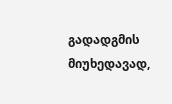გადადგმის მიუხედავად,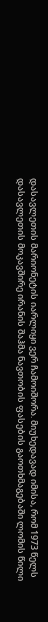დასავლეთის მარიონეტის იარლიყი ვერ ჩამოიშორა. მიუხედავად იმისა, რომ 1973 წელს დასავლეთის მოკავშირე ირანის შაჰმა ნავთობის ფასების გაოთხმაგებაში ლომის წილი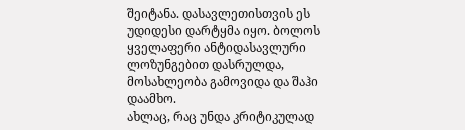შეიტანა. დასავლეთისთვის ეს უდიდესი დარტყმა იყო. ბოლოს ყველაფერი ანტიდასავლური ლოზუნგებით დასრულდა, მოსახლეობა გამოვიდა და შაჰი დაამხო.
ახლაც, რაც უნდა კრიტიკულად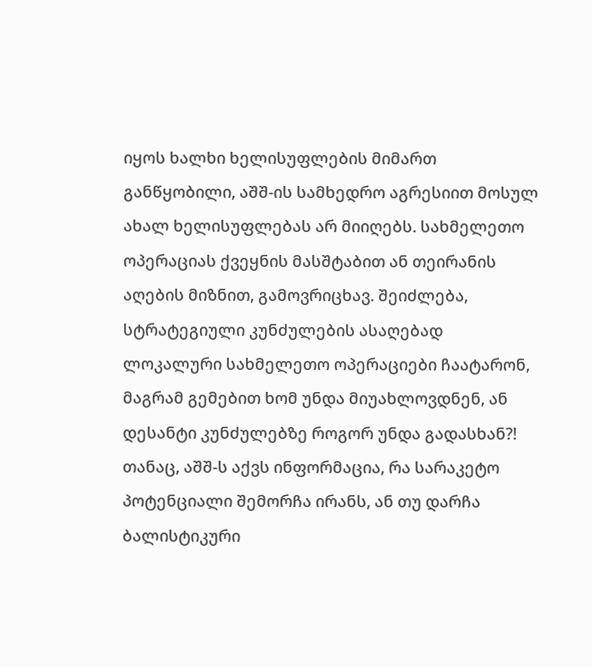იყოს ხალხი ხელისუფლების მიმართ განწყობილი, აშშ-ის სამხედრო აგრესიით მოსულ ახალ ხელისუფლებას არ მიიღებს. სახმელეთო ოპერაციას ქვეყნის მასშტაბით ან თეირანის აღების მიზნით, გამოვრიცხავ. შეიძლება, სტრატეგიული კუნძულების ასაღებად ლოკალური სახმელეთო ოპერაციები ჩაატარონ, მაგრამ გემებით ხომ უნდა მიუახლოვდნენ, ან დესანტი კუნძულებზე როგორ უნდა გადასხან?! თანაც, აშშ-ს აქვს ინფორმაცია, რა სარაკეტო პოტენციალი შემორჩა ირანს, ან თუ დარჩა ბალისტიკური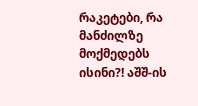რაკეტები, რა მანძილზე მოქმედებს ისინი?! აშშ-ის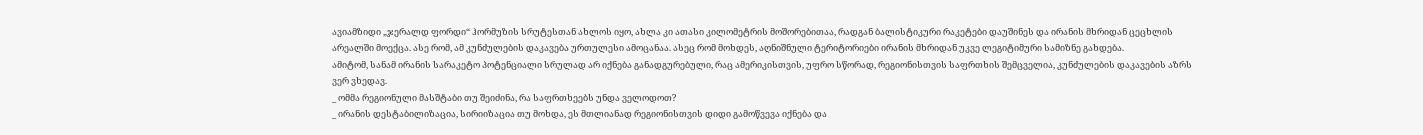ავიამზიდი „ჯერალდ ფორდი“ ჰორმუზის სრუტესთან ახლოს იყო, ახლა კი ათასი კილომეტრის მოშორებითაა, რადგან ბალისტიკური რაკეტები დაუშინეს და ირანის მხრიდან ცეცხლის არეალში მოექცა. ასე რომ, ამ კუნძულების დაკავება ურთულესი ამოცანაა. ასეც რომ მოხდეს, აღნიშნული ტერიტორიები ირანის მხრიდან უკვე ლეგიტიმური სამიზნე გახდება.
ამიტომ, სანამ ირანის სარაკეტო პოტენციალი სრულად არ იქნება განადგურებული, რაც ამერიკისთვის, უფრო სწორად, რეგიონისთვის საფრთხის შემცველია, კუნძულების დაკავების აზრს ვერ ვხედავ.
_ ომმა რეგიონული მასშტაბი თუ შეიძინა, რა საფრთხეებს უნდა ველოდოთ?
_ ირანის დესტაბილიზაცია, სირიიზაცია თუ მოხდა, ეს მთლიანად რეგიონისთვის დიდი გამოწვევა იქნება და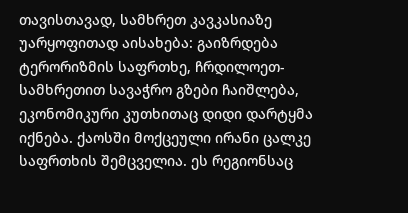თავისთავად, სამხრეთ კავკასიაზე უარყოფითად აისახება: გაიზრდება ტერორიზმის საფრთხე, ჩრდილოეთ-სამხრეთით სავაჭრო გზები ჩაიშლება, ეკონომიკური კუთხითაც დიდი დარტყმა იქნება. ქაოსში მოქცეული ირანი ცალკე საფრთხის შემცველია. ეს რეგიონსაც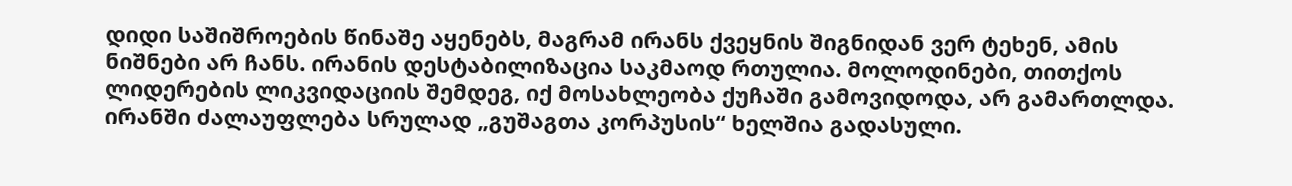დიდი საშიშროების წინაშე აყენებს, მაგრამ ირანს ქვეყნის შიგნიდან ვერ ტეხენ, ამის ნიშნები არ ჩანს. ირანის დესტაბილიზაცია საკმაოდ რთულია. მოლოდინები, თითქოს ლიდერების ლიკვიდაციის შემდეგ, იქ მოსახლეობა ქუჩაში გამოვიდოდა, არ გამართლდა. ირანში ძალაუფლება სრულად „გუშაგთა კორპუსის“ ხელშია გადასული.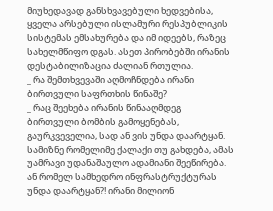მიუხედავად განსხვავებული ხედვებისა, ყველა არსებული ისლამური რესპუბლიკის სისტემას ემსახურება და იმ იდეებს, რაზეც სახელმწიფო დგას. ასეთ პირობებში ირანის დესტაბილიზაცია ძალიან რთულია.
_ რა შემთხვევაში აღმოჩნდება ირანი ბირთვული საფრთხის წინაშე?
_ რაც შეეხება ირანის წინააღმდეგ ბირთვული ბომბის გამოყენებას, გაურკვეველია, სად ან ვის უნდა დაარტყან. სამიზნე რომელიმე ქალაქი თუ გახდება, ამას უამრავი უდანაშაულო ადამიანი შეეწირება. ან რომელ სამხედრო ინფრასტრუქტურას უნდა დაარტყან?! ირანი მილიონ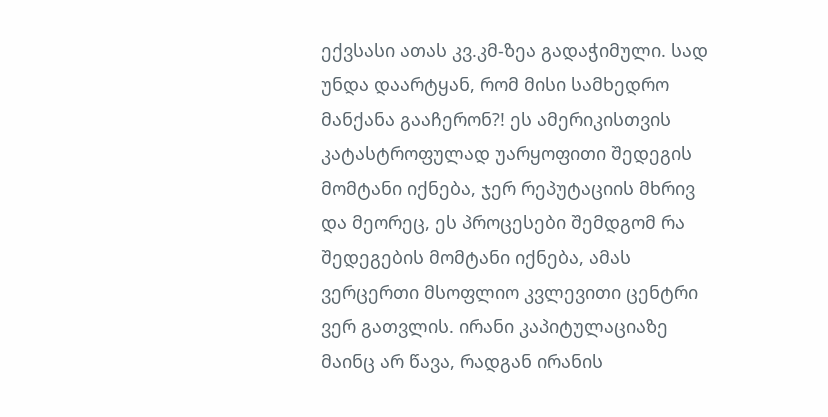ექვსასი ათას კვ.კმ-ზეა გადაჭიმული. სად უნდა დაარტყან, რომ მისი სამხედრო მანქანა გააჩერონ?! ეს ამერიკისთვის კატასტროფულად უარყოფითი შედეგის მომტანი იქნება, ჯერ რეპუტაციის მხრივ და მეორეც, ეს პროცესები შემდგომ რა შედეგების მომტანი იქნება, ამას ვერცერთი მსოფლიო კვლევითი ცენტრი ვერ გათვლის. ირანი კაპიტულაციაზე მაინც არ წავა, რადგან ირანის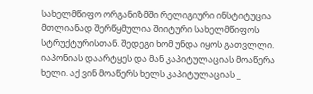სახელმწიფო ორგანიზმში რელიგიური ინსტიტუცია მთლიანად შერწყმულია შიიტური სახელმწიფოს სტრუქტურისთან. შედეგი ხომ უნდა იყოს გათვლლი. იაპონიას დაარტყეს და მან კაპიტულაციას მოაწერა ხელი. აქ ვინ მოაწერს ხელს კაპიტულაციას _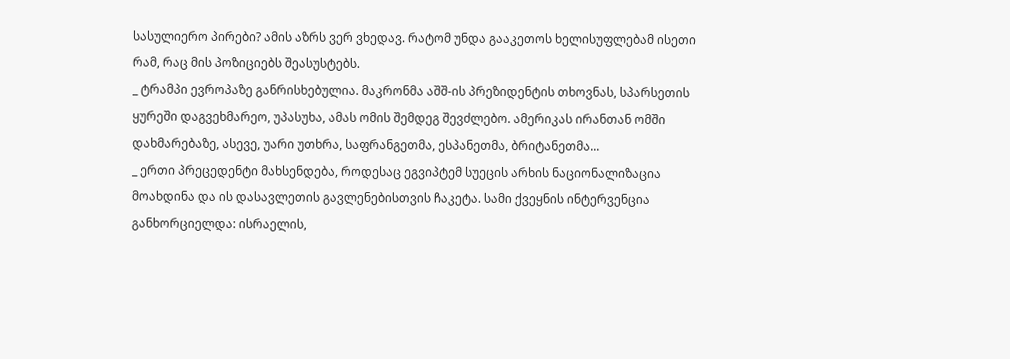სასულიერო პირები? ამის აზრს ვერ ვხედავ. რატომ უნდა გააკეთოს ხელისუფლებამ ისეთი რამ, რაც მის პოზიციებს შეასუსტებს.
_ ტრამპი ევროპაზე განრისხებულია. მაკრონმა აშშ-ის პრეზიდენტის თხოვნას, სპარსეთის ყურეში დაგვეხმარეო, უპასუხა, ამას ომის შემდეგ შევძლებო. ამერიკას ირანთან ომში დახმარებაზე, ასევე, უარი უთხრა, საფრანგეთმა, ესპანეთმა, ბრიტანეთმა...
_ ერთი პრეცედენტი მახსენდება, როდესაც ეგვიპტემ სუეცის არხის ნაციონალიზაცია მოახდინა და ის დასავლეთის გავლენებისთვის ჩაკეტა. სამი ქვეყნის ინტერვენცია განხორციელდა: ისრაელის,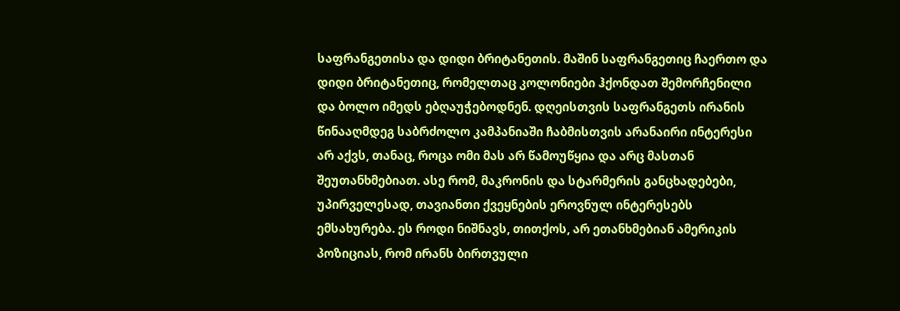საფრანგეთისა და დიდი ბრიტანეთის. მაშინ საფრანგეთიც ჩაერთო და დიდი ბრიტანეთიც, რომელთაც კოლონიები ჰქონდათ შემორჩენილი და ბოლო იმედს ებღაუჭებოდნენ. დღეისთვის საფრანგეთს ირანის წინააღმდეგ საბრძოლო კამპანიაში ჩაბმისთვის არანაირი ინტერესი არ აქვს, თანაც, როცა ომი მას არ წამოუწყია და არც მასთან შეუთანხმებიათ. ასე რომ, მაკრონის და სტარმერის განცხადებები, უპირველესად, თავიანთი ქვეყნების ეროვნულ ინტერესებს ემსახურება. ეს როდი ნიშნავს, თითქოს, არ ეთანხმებიან ამერიკის პოზიციას, რომ ირანს ბირთვული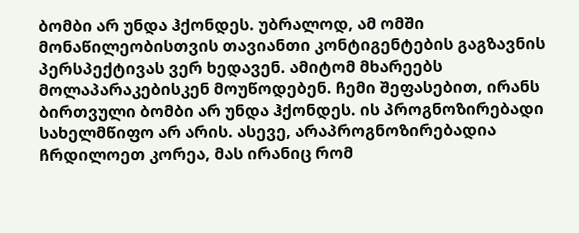ბომბი არ უნდა ჰქონდეს. უბრალოდ, ამ ომში მონაწილეობისთვის თავიანთი კონტიგენტების გაგზავნის პერსპექტივას ვერ ხედავენ. ამიტომ მხარეებს მოლაპარაკებისკენ მოუწოდებენ. ჩემი შეფასებით, ირანს ბირთვული ბომბი არ უნდა ჰქონდეს. ის პროგნოზირებადი სახელმწიფო არ არის. ასევე, არაპროგნოზირებადია ჩრდილოეთ კორეა, მას ირანიც რომ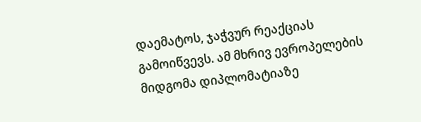დაემატოს, ჯაჭვურ რეაქციას გამოიწვევს. ამ მხრივ ევროპელების მიდგომა დიპლომატიაზე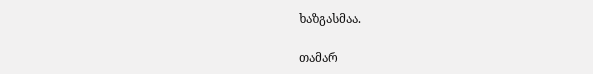ხაზგასმაა.

თამარ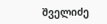შველიძე